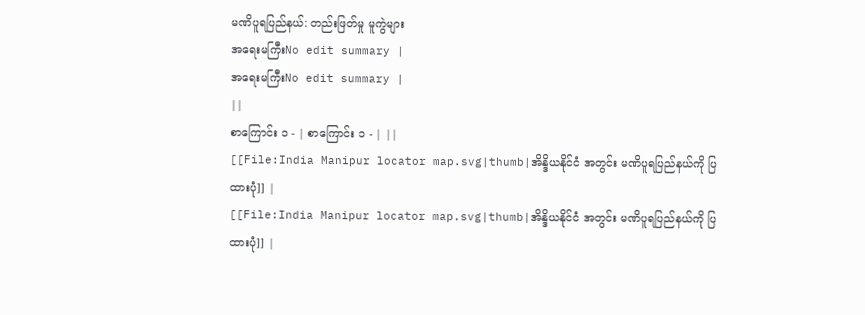မဏိပူရပြည်နယ်: တည်းဖြတ်မှု မူကွဲများ
အရေးမကြီးNo edit summary |
အရေးမကြီးNo edit summary |
||
စာကြောင်း ၁ - | စာကြောင်း ၁ - | ||
[[File:India Manipur locator map.svg|thumb|အိန္ဒိယနိုင်ငံ အတွင်း မဏိပူရပြည်နယ်ကို ပြထားပုံ]] |
[[File:India Manipur locator map.svg|thumb|အိန္ဒိယနိုင်ငံ အတွင်း မဏိပူရပြည်နယ်ကို ပြထားပုံ]] |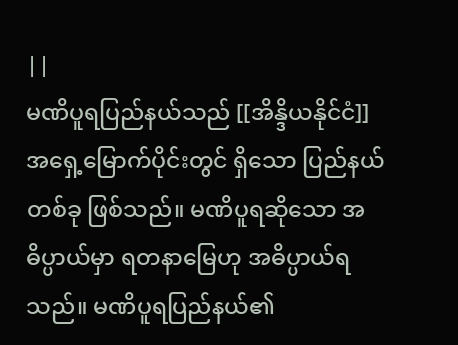||
မဏိပူရပြည်နယ်သည် [[အိန္ဒိယနိုင်ငံ]] အရှေ့မြောက်ပိုင်းတွင် ရှိသော ပြည်နယ်တစ်ခု ဖြစ်သည်။ မဏိပူရဆိုသော အဓိပ္ပာယ်မှာ ရတနာမြေဟု အဓိပ္ပာယ်ရသည်။ မဏိပူရပြည်နယ်၏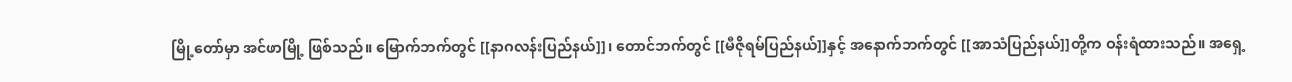မြို့တော်မှာ အင်ဖာမြို့ ဖြစ်သည်။ မြောက်ဘက်တွင် [[နာဂလန်းပြည်နယ်]]၊ တောင်ဘက်တွင် [[မီဇိုရမ်ပြည်နယ်]]နှင့် အနောက်ဘက်တွင် [[အာသံပြည်နယ်]]တို့က ဝန်းရံထားသည်။ အရှေ့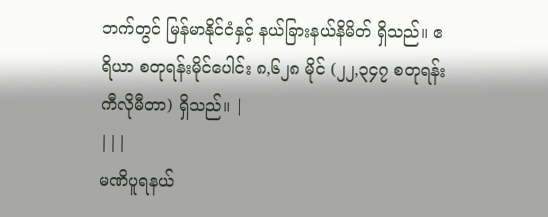ဘက်တွင် မြန်မာနိုင်ငံနှင့် နယ်ခြားနယ်နိမိတ် ရှိသည်။ ဧရိယာ စတုရန်းမိုင်ပေါင်း ၈,၆၂၈ မိုင် (၂၂,၃၄၇ စတုရန်း ကီလိုမီတာ) ရှိသည်။ |
|||
မဏိပူရနယ်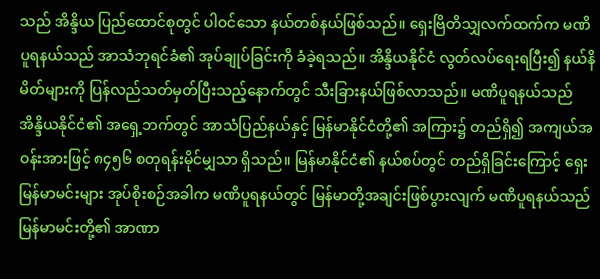သည် အိန္ဒိယ ပြည်ထောင်စုတွင် ပါဝင်သော နယ်တစ်နယ်ဖြစ်သည်။ ရှေးဗြိတိသျှလက်ထက်က မဏိပူရနယ်သည် အာသံဘုရင်ခံ၏ အုပ်ချုပ်ခြင်းကို ခံခဲ့ရသည်။ အိန္ဒိယနိုင်ငံ လွတ်လပ်ရေးရပြီး၍ နယ်နိမိတ်များကို ပြန်လည်သတ်မှတ်ပြီးသည့်နောက်တွင် သီးခြားနယ်ဖြစ်လာသည်။ မဏိပူရနယ်သည် အိန္ဒိယနိုင်ငံ၏ အရှေ့ဘက်တွင် အာသံပြည်နယ်နှင့် မြန်မာနိုင်ငံတို့၏ အကြား၌ တည်ရှိ၍ အကျယ်အဝန်းအားဖြင့် ၈၄၅၆ စတုရန်းမိုင်မျှသာ ရှိသည်။ မြန်မာနိုင်ငံ၏ နယ်စပ်တွင် တည်ရှိခြင်းကြောင့် ရှေးမြန်မာမင်းများ အုပ်စိုးစဉ်အခါက မဏိပူရနယ်တွင် မြန်မာတို့အချင်းဖြစ်ပွားလျက် မဏိပူရနယ်သည် မြန်မာမင်းတို့၏ အာဏာ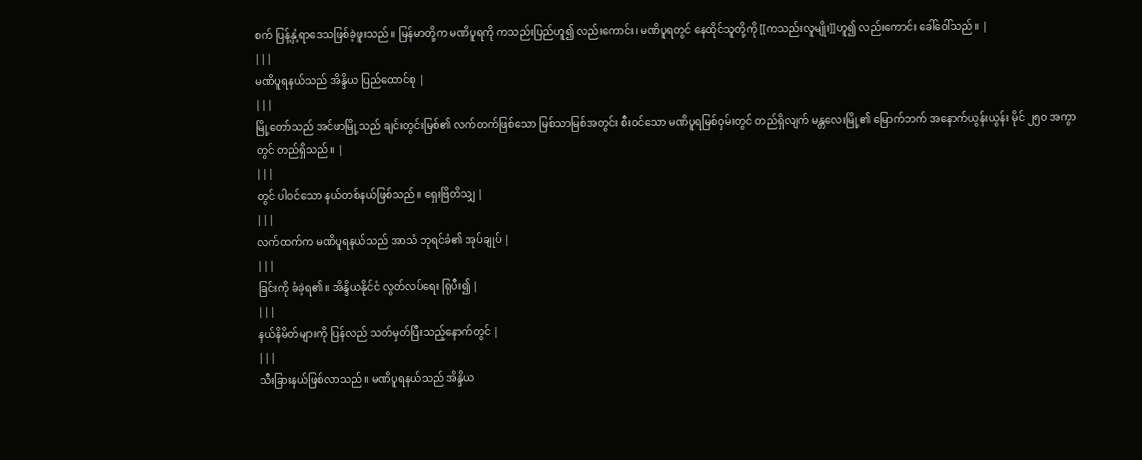စက် ပြန့်နှံ့ရာဒေသဖြစ်ခဲ့ဖူးသည်။ မြန်မာတို့က မဏိပူရကို ကသည်းပြည်ဟူ၍ လည်းကောင်း၊ မဏိပူရတွင် နေထိုင်သူတို့ကို [[ကသည်းလူမျိုး]]ဟူ၍ လည်းကောင်း ခေါ်ဝေါ်သည်။ |
|||
မဏိပူရနယ်သည် အိန္ဒိယ ပြည်ထောင်စု |
|||
မြို့တော်သည် အင်ဖာမြို့သည် ချင်းတွင်းမြစ်၏ လက်တက်ဖြစ်သော မြစ်သာမြစ်အတွင်း စီးဝင်သော မဏိပူရမြစ်ဝှမ်းတွင် တည်ရှိလျက် မန္တလေးမြို့၏ မြောက်ဘက် အနောက်ယွန်းယွန်း မိုင် ၂၅ဝ အကွာတွင် တည်ရှိသည်။ |
|||
တွင် ပါဝင်သော နယ်တစ်နယ်ဖြစ်သည်။ ရှေးဗြိတိသျှ |
|||
လက်ထက်က မဏိပူရနယ်သည် အာသံ ဘုရင်ခံ၏ အုပ်ချုပ် |
|||
ခြင်းကို ခံခဲ့ရ၏။ အိန္ဒိယနိုင်ငံ လွတ်လပ်ရေး ရြုပီး၍ |
|||
နယ်နိမိတ်များကို ပြန်လည် သတ်မှတ်ပြီးသည့်နောက်တွင် |
|||
သီးခြားနယ်ဖြစ်လာသည်။ မဏိပူရနယ်သည် အိန္ဒိယ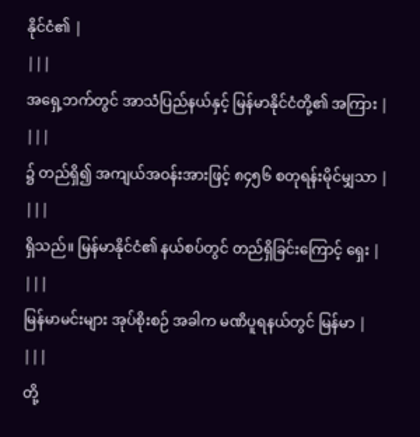နိုင်ငံ၏ |
|||
အရှေ့ဘက်တွင် အာသံပြည်နယ်နှင့် မြန်မာနိုင်ငံတို့၏ အကြား |
|||
၌ တည်ရှိ၍ အကျယ်အဝန်းအားဖြင့် ၈၄၅၆ စတုရန်းမိုင်မျှသာ |
|||
ရှိသည်။ မြန်မာနိုင်ငံ၏ နယ်စပ်တွင် တည်ရှိခြင်းကြောင့် ရှေး |
|||
မြန်မာမင်းများ အုပ်စိုးစဉ် အခါက မဏိပူရနယ်တွင် မြန်မာ |
|||
တို့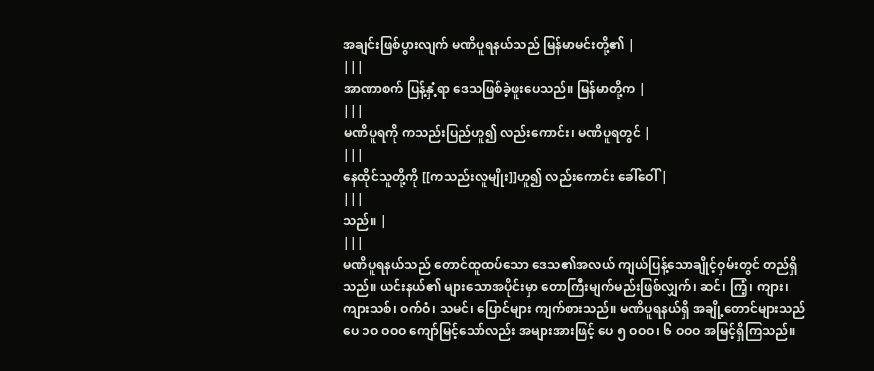အချင်းဖြစ်ပွားလျက် မဏိပူရနယ်သည် မြန်မာမင်းတို့၏ |
|||
အာဏာစက် ပြန့်နှံ့ရာ ဒေသဖြစ်ခဲ့ဖူးပေသည်။ မြန်မာတို့က |
|||
မဏိပူရကို ကသည်းပြည်ဟူ၍ လည်းကောင်း၊ မဏိပူရတွင် |
|||
နေထိုင်သူတို့ကို [[ကသည်းလူမျိုး]]ဟူ၍ လည်းကောင်း ခေါ်ဝေါ် |
|||
သည်။ |
|||
မဏိပူရနယ်သည် တောင်ထူထပ်သော ဒေသ၏အလယ် ကျယ်ပြန့်သောချိုင့်ဝှမ်းတွင် တည်ရှိသည်။ ယင်းနယ်၏ များသောအပိုင်းမှာ တောကြီးမျက်မည်းဖြစ်လျှက်၊ ဆင်၊ ကြံ့၊ ကျား၊ ကျားသစ်၊ ဝက်ဝံ၊ သမင်၊ ပြောင်များ ကျက်စားသည်။ မဏိပူရနယ်ရှိ အချို့တောင်များသည် ပေ ၁ဝ ဝဝဝ ကျော်မြင့်သော်လည်း အများအားဖြင့် ပေ ၅ ဝဝဝ၊ ၆ ဝဝဝ အမြင့်ရှိကြသည်။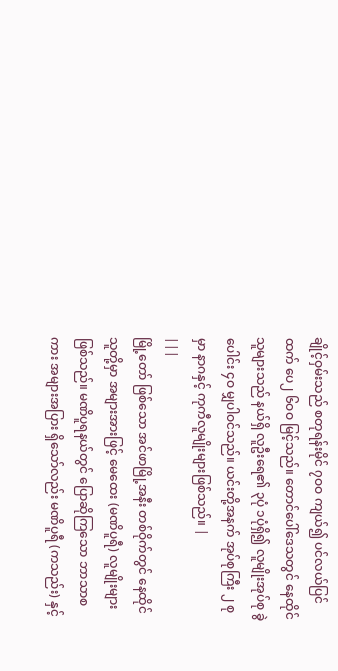ချိုင့်ဝှမ်းသည် စတုရန်းမိုင် ၇ဝဝ ကျယ်၍ ပင်လယ်ပြင်ထက် ပေ၂ ၆ဝဝ မြင့်သည်။ တောင်ပေါ်ဒေသတွင် နေထိုင်သူများသည် နယ်ရှိ လူဦးရေ၏ ၃ပုံ ၁ပုံရှိ၍ လူမျိုးအုပ်စု ခွဲပေါင်း ၄ဝ မျှပါဝင်သည်။ ယင်းတို့အနက် အုပ်စုကြီး ၂ စုမှာ နာဂနှင့် ကုကီလူမျိုးများဖြစ်သည်။ |
|||
မြို့တော် ဖြစ်သော အင်ဖာမြို့အနီး တစ်ဝိုက်တွင် နေထိုင်သူတို့မှာ အများအားဖြင့် မေထေး (မဏိပူရီ) လူမျိုးများဖြစ်သည်။ မဏိပူရနယ်တွင် ပြောဆိုကြသော ဘာသာစကား အများအပြား ရှိသော်လည်း မဏိပူရီ (ကသည်း) နှင့်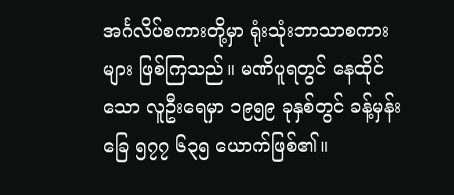အင်္ဂလိပ်စကားတို့မှာ ရုံးသုံးဘာသာစကားများ ဖြစ်ကြသည်။ မဏိပူရတွင် နေထိုင်သော လူဦးရေမှာ ၁၉၅၉ ခုနှစ်တွင် ခန့်မှန်းခြေ ၅၇၇ ၆၃၅ ယောက်ဖြစ်၏။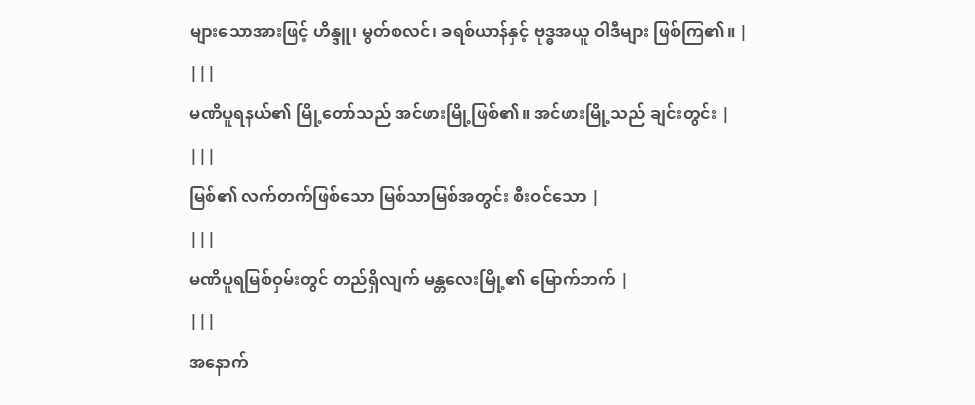များသောအားဖြင့် ဟိန္ဒူ၊ မွတ်စလင်၊ ခရစ်ယာန်နှင့် ဗုဒ္ဓအယူ ဝါဒီများ ဖြစ်ကြ၏။ |
|||
မဏိပူရနယ်၏ မြို့တော်သည် အင်ဖားမြို့ဖြစ်၏။ အင်ဖားမြို့သည် ချင်းတွင်း |
|||
မြစ်၏ လက်တက်ဖြစ်သော မြစ်သာမြစ်အတွင်း စီးဝင်သော |
|||
မဏိပူရမြစ်ဝှမ်းတွင် တည်ရှိလျက် မန္တလေးမြို့၏ မြောက်ဘက် |
|||
အနောက်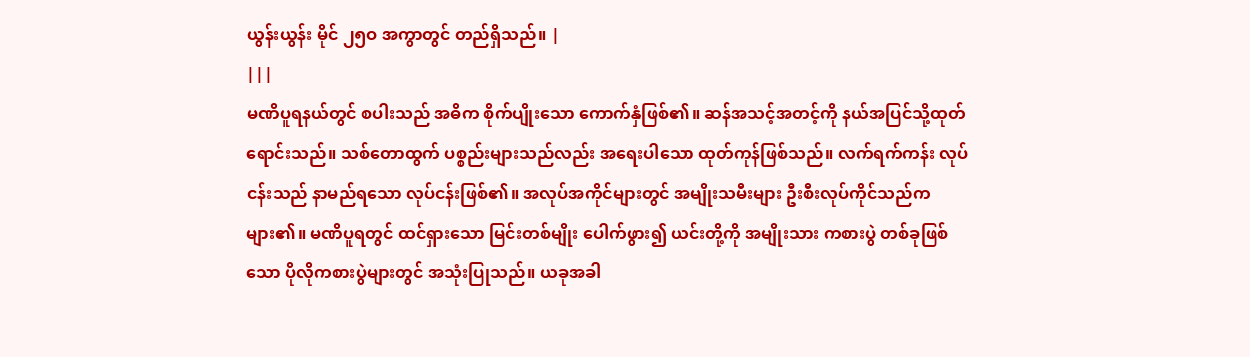ယွန်းယွန်း မိုင် ၂၅ဝ အကွာတွင် တည်ရှိသည်။ |
|||
မဏိပူရနယ်တွင် စပါးသည် အဓိက စိုက်ပျိုးသော ကောက်နှံဖြစ်၏။ ဆန်အသင့်အတင့်ကို နယ်အပြင်သို့ထုတ်ရောင်းသည်။ သစ်တောထွက် ပစ္စည်းများသည်လည်း အရေးပါသော ထုတ်ကုန်ဖြစ်သည်။ လက်ရက်ကန်း လုပ်ငန်းသည် နာမည်ရသော လုပ်ငန်းဖြစ်၏။ အလုပ်အကိုင်များတွင် အမျိုးသမီးများ ဦးစီးလုပ်ကိုင်သည်က များ၏။ မဏိပူရတွင် ထင်ရှားသော မြင်းတစ်မျိုး ပေါက်ဖွား၍ ယင်းတို့ကို အမျိုးသား ကစားပွဲ တစ်ခုဖြစ်သော ပိုလိုကစားပွဲများတွင် အသုံးပြုသည်။ ယခုအခါ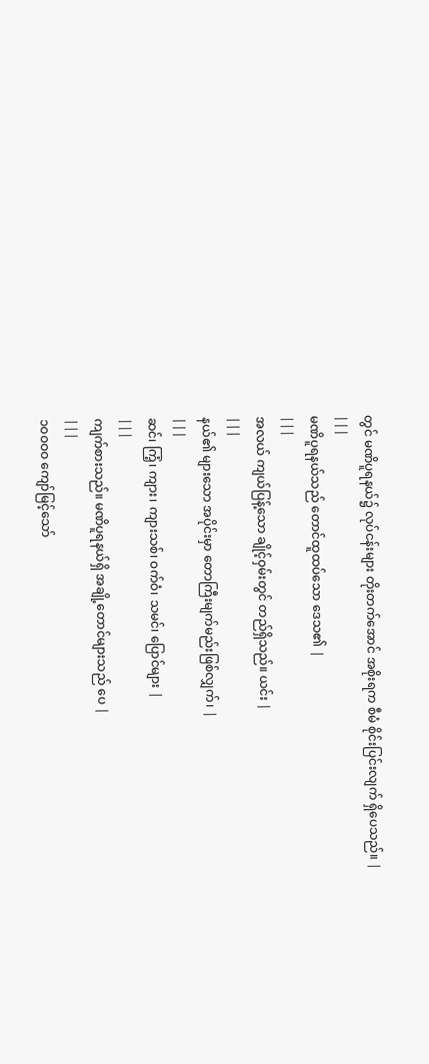တွင် မဏိပူရနယ်၌ လုပ်ငန်းများ တိုးတက်အောင် အစိုးရက စီမံ စိုင်းပြင်းလျက် ရှိပေသည်။ |
|||
မဏိပူရနယ်သည် တောင်ထူထပ်သော ဒေသ၏ |
|||
အလယ် ကျယ်ပြန့်သော ချိုင့်ဝှမ်းတွင် တည်ရှိသည်။ ယင်း |
|||
နယ်၏ များသော အပိုင်းမှာ တောကြီးမျက်မည်းဖြစ်လျှက်၊ |
|||
ဆင်၊ ကြံ့၊ ကျား၊ ကျားသစ်၊ ဝက်ဝံ၊ သမင်၊ ပြောင်များ |
|||
ကျက်စားသည်။ မဏိပူရနယ်ရှိ အချို့တောင်များသည် ပေ |
|||
၁ဝဝဝဝ ကျော်မြင့်သော်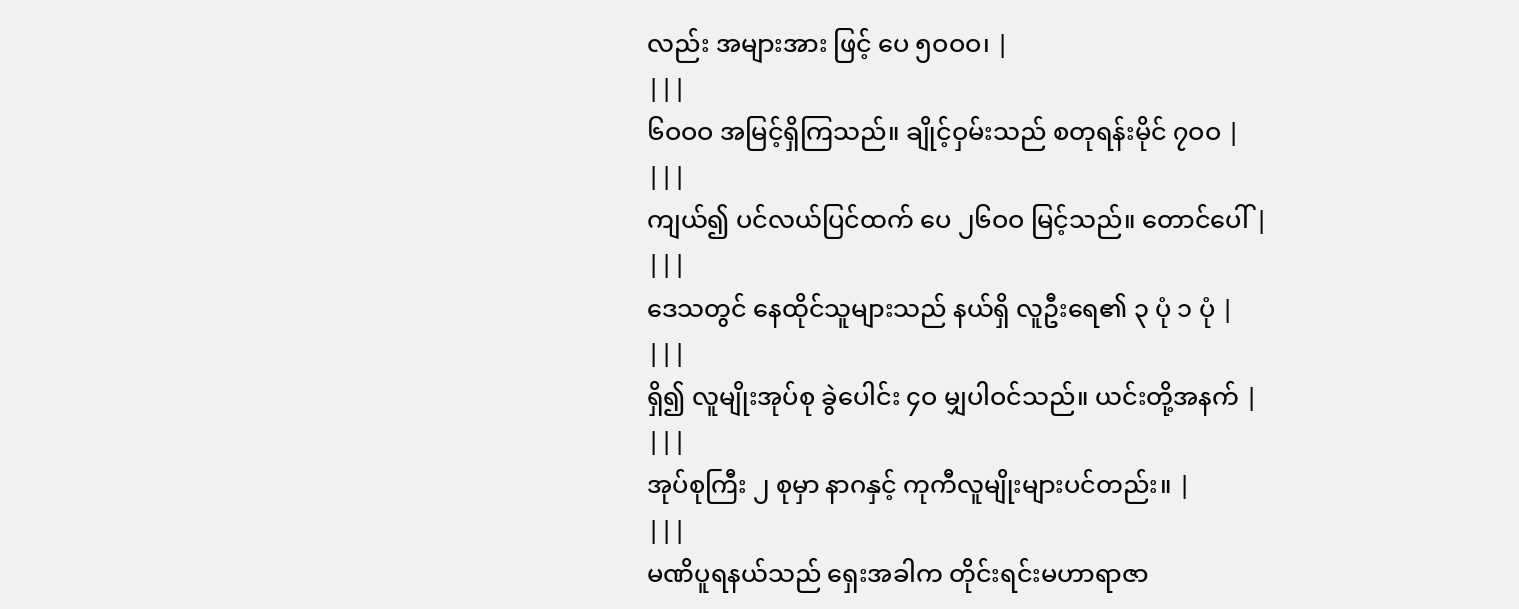လည်း အများအား ဖြင့် ပေ ၅ဝဝဝ၊ |
|||
၆ဝဝဝ အမြင့်ရှိကြသည်။ ချိုင့်ဝှမ်းသည် စတုရန်းမိုင် ၇ဝဝ |
|||
ကျယ်၍ ပင်လယ်ပြင်ထက် ပေ ၂၆ဝဝ မြင့်သည်။ တောင်ပေါ် |
|||
ဒေသတွင် နေထိုင်သူများသည် နယ်ရှိ လူဦးရေ၏ ၃ ပုံ ၁ ပုံ |
|||
ရှိ၍ လူမျိုးအုပ်စု ခွဲပေါင်း ၄ဝ မျှပါဝင်သည်။ ယင်းတို့အနက် |
|||
အုပ်စုကြီး ၂ စုမှာ နာဂနှင့် ကုကီလူမျိုးများပင်တည်း။ |
|||
မဏိပူရနယ်သည် ရှေးအခါက တိုင်းရင်းမဟာရာဇာ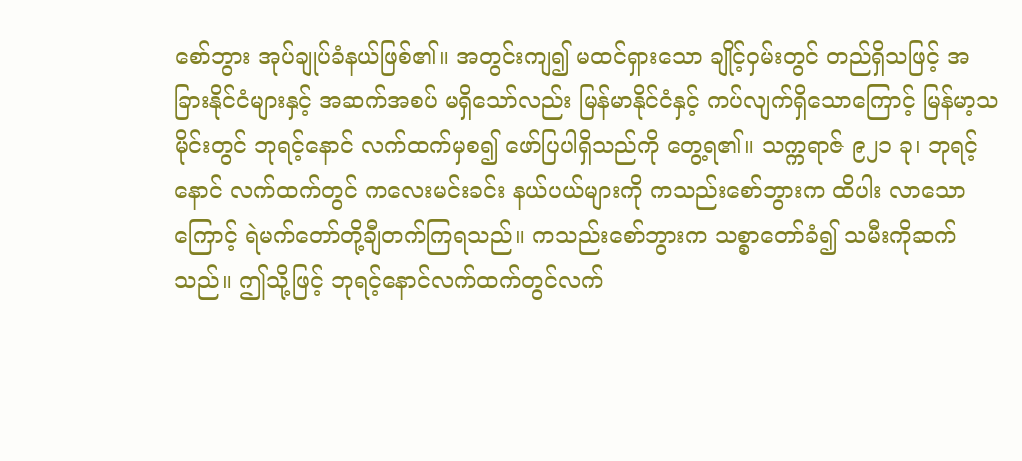စော်ဘွား အုပ်ချုပ်ခံနယ်ဖြစ်၏။ အတွင်းကျ၍ မထင်ရှားသော ချိုင့်ဝှမ်းတွင် တည်ရှိသဖြင့် အခြားနိုင်ငံများနှင့် အဆက်အစပ် မရှိသော်လည်း မြန်မာနိုင်ငံနှင့် ကပ်လျက်ရှိသောကြောင့် မြန်မာ့သမိုင်းတွင် ဘုရင့်နောင် လက်ထက်မှစ၍ ဖော်ပြပါရှိသည်ကို တွေ့ရ၏။ သက္ကရာဇ် ၉၂၁ ခု၊ ဘုရင့်နောင် လက်ထက်တွင် ကလေးမင်းခင်း နယ်ပယ်များကို ကသည်းစော်ဘွားက ထိပါး လာသောကြောင့် ရဲမက်တော်တို့ချီတက်ကြရသည်။ ကသည်းစော်ဘွားက သစ္စာတော်ခံ၍ သမီးကိုဆက်သည်။ ဤသို့ဖြင့် ဘုရင့်နောင်လက်ထက်တွင်လက်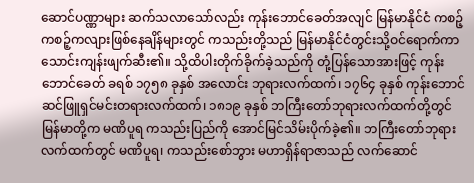ဆောင်ပဏ္ဏာများ ဆက်သလာသော်လည်း ကုန်းဘောင်ခေတ်အလျင် မြန်မာနိုင်ငံ ကစဉ့်ကစဉ့်ကလျားဖြစ်နေချိန်များတွင် ကသည်းတို့သည် မြန်မာနိုင်ငံတွင်းသို့ဝင်ရောက်ကာ သောင်းကျန်းဖျက်ဆီး၏။ သို့ထိပါးတိုက်ခိုက်ခဲ့သည်ကို တုံ့ပြန်သောအားဖြင့် ကုန်းဘောင်ခေတ် ခရစ် ၁၇၅၈ ခုနှစ် အလောင်း ဘုရားလက်ထက်၊ ၁၇၆၄ ခုနှစ် ကုန်းဘောင်ဆင်ဖြူရှင်မင်းတရားလက်ထက်၊ ၁၈၁၉ ခုနှစ် ဘကြီးတော်ဘုရားလက်ထက်တို့တွင် မြန်မာတို့က မဏိပူရ ကသည်းပြည်ကို အောင်မြင်သိမ်းပိုက်ခဲ့၏။ ဘကြီးတော်ဘုရား လက်ထက်တွင် မဏိပူရ၊ ကသည်းစော်ဘွား မဟာရှိန်ရာဇာသည် လက်ဆောင်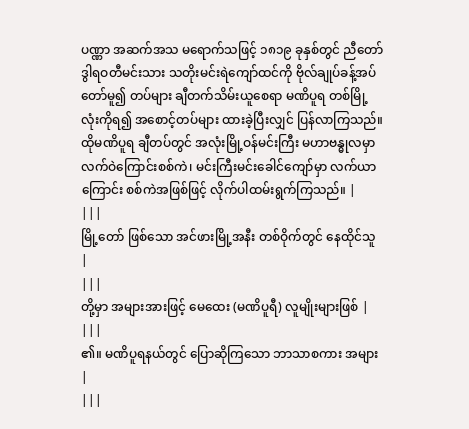ပဏ္ဏာ အဆက်အသ မရောက်သဖြင့် ၁၈၁၉ ခုနှစ်တွင် ညီတော် ဒွါရဝတီမင်းသား သတိုးမင်းရဲကျော်ထင်ကို ဗိုလ်ချုပ်ခန့်အပ်တော်မူ၍ တပ်များ ချီတက်သိမ်းယူစေရာ မဏိပူရ တစ်မြို့လုံးကိုရ၍ အစောင့်တပ်များ ထားခဲ့ပြီးလျှင် ပြန်လာကြသည်။ ထိုမဏိပူရ ချီတပ်တွင် အလုံးမြို့ဝန်မင်းကြီး မဟာဗန္ဓုလမှာ လက်ဝဲကြောင်းစစ်ကဲ၊ မင်းကြီးမင်းခေါင်ကျော်မှာ လက်ယာကြောင်း စစ်ကဲအဖြစ်ဖြင့် လိုက်ပါထမ်းရွက်ကြသည်။ |
|||
မြို့တော် ဖြစ်သော အင်ဖားမြို့အနီး တစ်ဝိုက်တွင် နေထိုင်သူ |
|||
တို့မှာ အများအားဖြင့် မေထေး (မဏိပူရီ) လူမျိုးများဖြစ် |
|||
၏။ မဏိပူရနယ်တွင် ပြောဆိုကြသော ဘာသာစကား အများ |
|||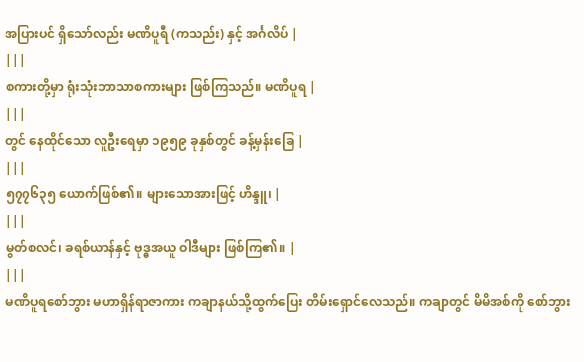အပြားပင် ရှိသော်လည်း မဏိပူရီ (ကသည်း) နှင့် အင်္ဂလိပ် |
|||
စကားတို့မှာ ရုံးသုံးဘာသာစကားများ ဖြစ်ကြသည်။ မဏိပူရ |
|||
တွင် နေထိုင်သော လူဦးရေမှာ ၁၉၅၉ ခုနှစ်တွင် ခန့်မှန်းခြေ |
|||
၅၇၇၆၃၅ ယောက်ဖြစ်၏။ များသောအားဖြင့် ဟိန္ဒူ၊ |
|||
မွတ်စလင်၊ ခရစ်ယာန်နှင့် ဗုဒ္ဓအယူ ဝါဒီများ ဖြစ်ကြ၏။ |
|||
မဏိပူရစော်ဘွား မဟာရှိန်ရာဇာကား ကချာနယ်သို့ထွက်ပြေး တိမ်းရှောင်လေသည်။ ကချာတွင် မိမိအစ်ကို စော်ဘွား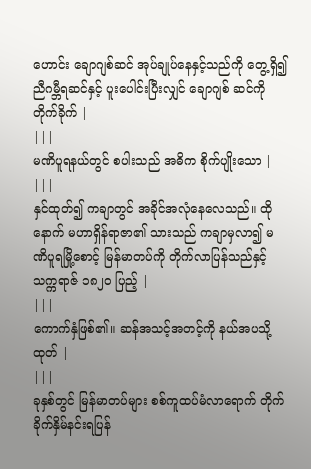ဟောင်း ချောဂျစ်ဆင် အုပ်ချုပ်နေနှင့်သည်ကို တွေ့ရှိ၍ ညီဂမ္ဘီရဆင်နှင့် ပူးပေါင်းပြီးလျှင် ချောဂျစ် ဆင်ကို တိုက်ခိုက် |
|||
မဏိပူရနယ်တွင် စပါးသည် အဓိက စိုက်ပျိုးသော |
|||
နှင်ထုတ်၍ ကချာတွင် အခိုင်အလုံနေလေသည်။ ထိုနောက် မဟာရှိန်ရာဇာ၏ သားသည် ကချာမှလာ၍ မဏိပူရမြို့စောင့် မြန်မာတပ်ကို တိုက်လာပြန်သည်နှင့် သက္ကရာဇ် ၁၈၂ဝ ပြည့် |
|||
ကောက်နှံဖြစ်၏။ ဆန်အသင့်အတင့်ကို နယ်အပသို့ထုတ် |
|||
ခုနှစ်တွင် မြန်မာတပ်များ စစ်ကူထပ်မံလာရောက် တိုက်ခိုက်နှိမ်နင်းရပြန်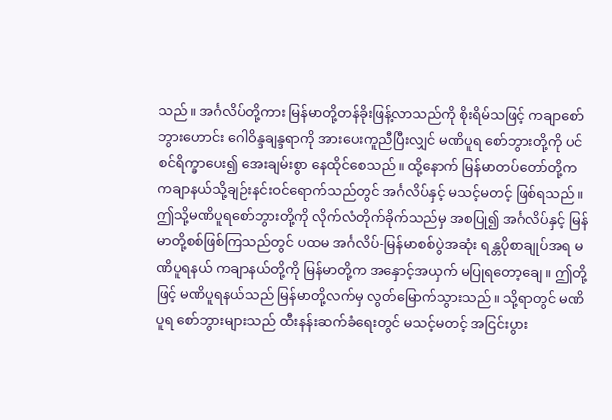သည်။ အင်္ဂလိပ်တို့ကား မြန်မာတို့တန်ခိုးဖြန့်လာသည်ကို စိုးရိမ်သဖြင့် ကချာစော်ဘွားဟောင်း ဂေါဝိန္ဒချန္ဒရာကို အားပေးကူညီပြီးလျှင် မဏိပူရ စော်ဘွားတို့ကို ပင်စင်ရိက္ခာပေး၍ အေးချမ်းစွာ နေထိုင်စေသည်။ ထို့နောက် မြန်မာတပ်တော်တို့က ကချာနယ်သို့ချဉ်းနင်းဝင်ရောက်သည်တွင် အင်္ဂလိပ်နှင့် မသင့်မတင့် ဖြစ်ရသည်။ ဤသို့မဏိပူရစော်ဘွားတို့ကို လိုက်လံတိုက်ခိုက်သည်မှ အစပြု၍ အင်္ဂလိပ်နှင့် မြန်မာတို့စစ်ဖြစ်ကြသည်တွင် ပထမ အင်္ဂလိပ်-မြန်မာစစ်ပွဲအဆုံး ရန္တပိုစာချုပ်အရ မဏိပူရနယ် ကချာနယ်တို့ကို မြန်မာတို့က အနှောင့်အယှက် မပြုရတော့ချေ။ ဤတို့ဖြင့် မဏိပူရနယ်သည် မြန်မာတို့လက်မှ လွတ်မြောက်သွားသည်။ သို့ရာတွင် မဏိပူရ စော်ဘွားများသည် ထီးနန်းဆက်ခံရေးတွင် မသင့်မတင့် အငြင်းပွား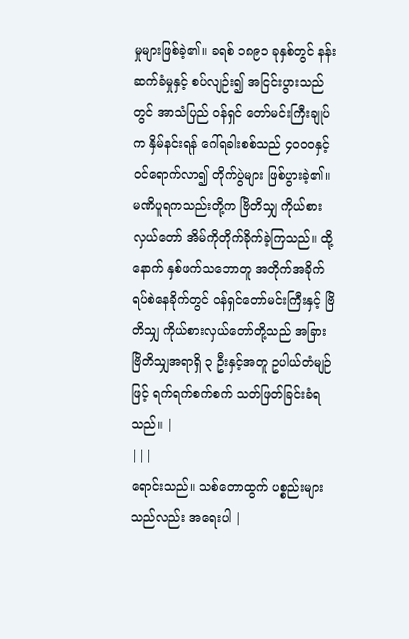မှုများဖြစ်ခဲ့၏။ ခရစ် ၁၈၉၁ ခုနှစ်တွင် နန်းဆက်ခံမှုနှင့် စပ်လျဉ်း၍ အငြင်းပွားသည်တွင် အာသံပြည် ဝန်ရှင် တော်မင်းကြီးချုပ်က နှိမ်နင်းရန် ဂေါ်ရခါးစစ်သည် ၄ဝဝဝနှင့် ဝင်ရောက်လာ၍ တိုက်ပွဲများ ဖြစ်ပွားခဲ့၏။ မဏိပူရကသည်းတို့က ဗြိတိသျှ ကိုယ်စားလှယ်တော် အိမ်ကိုတိုက်ခိုက်ခဲ့ကြသည်။ ထို့နောက် နှစ်ဖက်သဘောတူ အတိုက်အခိုက် ရပ်စဲနေခိုက်တွင် ဝန်ရှင်တော်မင်းကြီးနှင့် ဗြိတိသျှ ကိုယ်စားလှယ်တော်တို့သည် အခြား ဗြိတိသျှအရာရှိ ၃ ဦးနှင့်အတူ ဥပါယ်တံမျဉ်ဖြင့် ရက်ရက်စက်စက် သတ်ဖြတ်ခြင်းခံရသည်။ |
|||
ရောင်းသည်။ သစ်တောထွက် ပစ္စည်းများသည်လည်း အရေးပါ |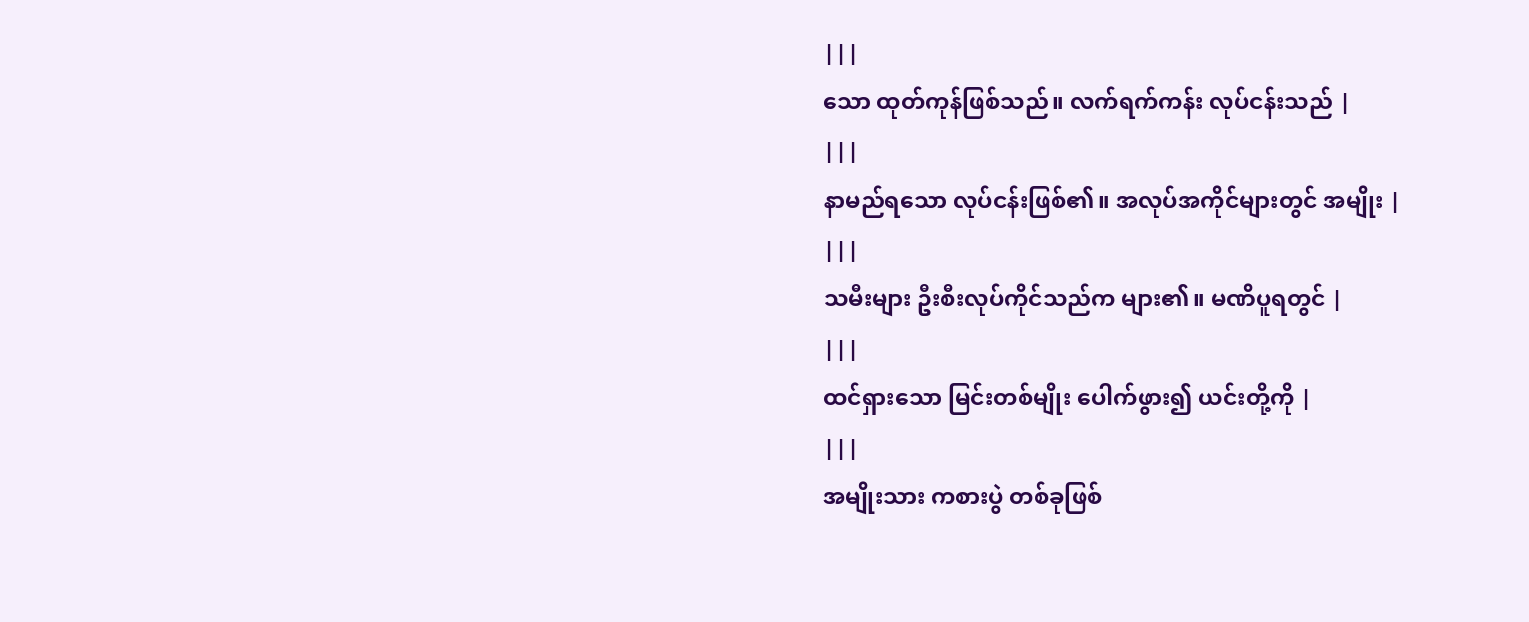|||
သော ထုတ်ကုန်ဖြစ်သည်။ လက်ရက်ကန်း လုပ်ငန်းသည် |
|||
နာမည်ရသော လုပ်ငန်းဖြစ်၏။ အလုပ်အကိုင်များတွင် အမျိုး |
|||
သမီးများ ဦးစီးလုပ်ကိုင်သည်က များ၏။ မဏိပူရတွင် |
|||
ထင်ရှားသော မြင်းတစ်မျိုး ပေါက်ဖွား၍ ယင်းတို့ကို |
|||
အမျိုးသား ကစားပွဲ တစ်ခုဖြစ်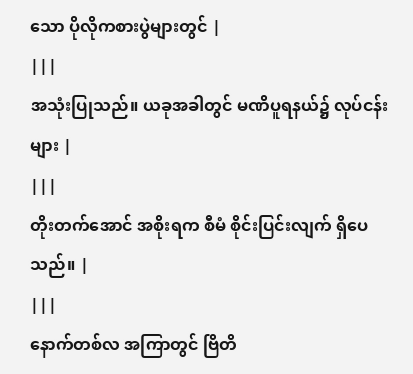သော ပိုလိုကစားပွဲများတွင် |
|||
အသုံးပြုသည်။ ယခုအခါတွင် မဏိပူရနယ်၌ လုပ်ငန်းများ |
|||
တိုးတက်အောင် အစိုးရက စီမံ စိုင်းပြင်းလျက် ရှိပေသည်။ |
|||
နောက်တစ်လ အကြာတွင် ဗြိတိ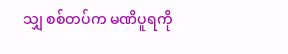သျှ စစ်တပ်က မဏိပူရကို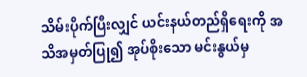သိမ်းပိုက်ပြီးလျှင် ယင်းနယ်တည်ရှိရေးကို အသိအမှတ်ပြု၍ အုပ်စိုးသော မင်းနွယ်မှ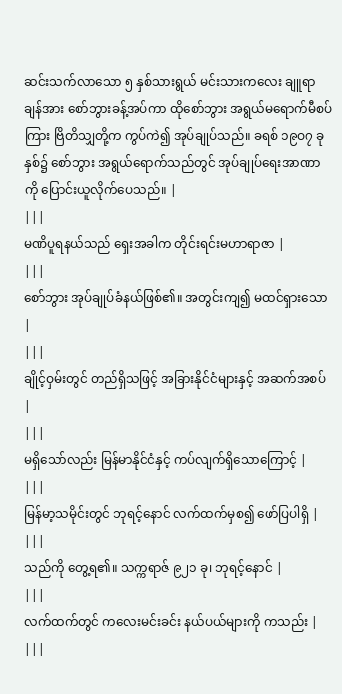ဆင်းသက်လာသော ၅ နှစ်သားရွယ် မင်းသားကလေး ချူရာချန်အား စော်ဘွားခန့်အပ်ကာ ထိုစော်ဘွား အရွယ်မရောက်မီစပ်ကြား ဗြိတိသျှတို့က ကွပ်ကဲ၍ အုပ်ချုပ်သည်။ ခရစ် ၁၉ဝ၇ ခုနှစ်၌ စော်ဘွား အရွယ်ရောက်သည်တွင် အုပ်ချုပ်ရေးအာဏာကို ပြောင်းယူလိုက်ပေသည်။ |
|||
မဏိပူရနယ်သည် ရှေးအခါက တိုင်းရင်းမဟာရာဇာ |
|||
စော်ဘွား အုပ်ချုပ်ခံနယ်ဖြစ်၏။ အတွင်းကျ၍ မထင်ရှားသော |
|||
ချိုင့်ဝှမ်းတွင် တည်ရှိသဖြင့် အခြားနိုင်ငံများနှင့် အဆက်အစပ် |
|||
မရှိသော်လည်း မြန်မာနိုင်ငံနှင့် ကပ်လျက်ရှိသောကြောင့် |
|||
မြန်မာ့သမိုင်းတွင် ဘုရင့်နောင် လက်ထက်မှစ၍ ဖော်ပြပါရှိ |
|||
သည်ကို တွေ့ရ၏။ သက္ကရာဇ် ၉၂၁ ခု၊ ဘုရင့်နောင် |
|||
လက်ထက်တွင် ကလေးမင်းခင်း နယ်ပယ်များကို ကသည်း |
|||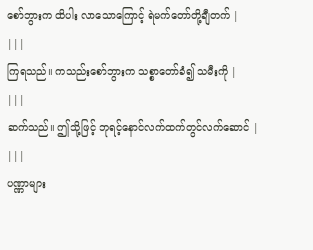စော်ဘွားက ထိပါး လာသောကြောင့် ရဲမက်တော်တို့ချီတက် |
|||
ကြရသည်။ ကသည်းစော်ဘွားက သစ္စာတော်ခံ၍ သမီးကို |
|||
ဆက်သည်။ ဤသို့ဖြင့် ဘုရင့်နောင်လက်ထက်တွင်လက်ဆောင် |
|||
ပဏ္ဏာများ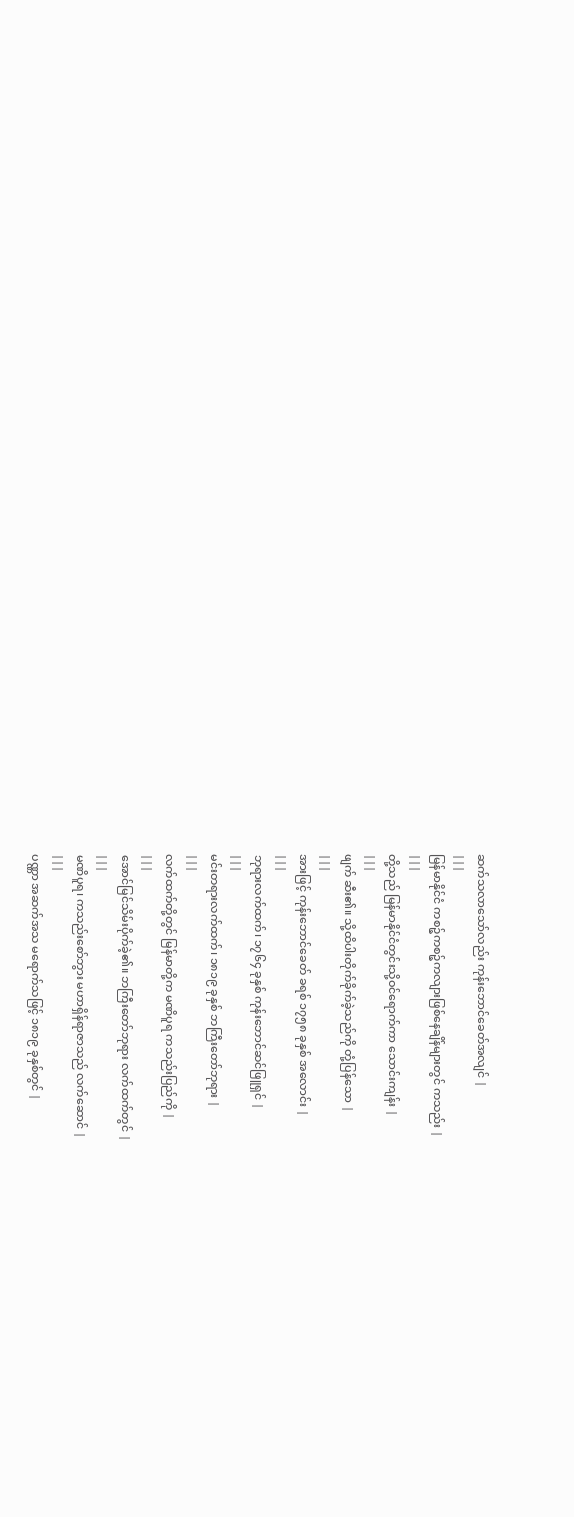ဆက်သလာသော်လည်း ကုန်းဘောင်ခေတ်အလျင် |
|||
မြန်မာနိုင်ငံ ကစဉ့်ကစဉ့်ကလျားဖြစ်နေချိန်များတွင် ကသည်း |
|||
တို့သည် မြန်မာနိုင်ငံတွင်းသို့ဝင်ရောက်ကာ သောင်းကျန်း |
|||
ဖျက် ဆီး၏။ သို့ထိပါးတိုက်ခိုက်ခဲ့သည်ကို တုံ့ပြန်သော |
|||
အားဖြင့် ကုန်းဘောင်ခေတ် ခရစ် ၁၇၅၈ ခုနှစ် အလောင်း |
|||
ဘုရားလက်ထက်၊ ၁၇၆၄ ခုနှစ် ကုန်းဘောင်ဆင်ဖြူရှင် |
|||
မင်းတရားလက်ထက်၊ ၁၈၁၉ ခုနှစ် ဘကြီးတော်ဘုရား |
|||
လက်ထက်တို့တွင် မြန်မာတို့က မဏိပူရ ကသည်းပြည်ကို |
|||
အောင်မြင်သိမ်းပိုက်ခဲ့၏။ ဘကြီးတော်ဘုရား လက်ထက်တွင် |
|||
မဏိပူရ၊ ကသည်းစော်ဘွား မဟာရှိန်ရာဇာသည် လက်ဆောင် |
|||
ပဏ္ဏာ အဆက်အသ မရောက်သဖြင့် ၁၈၁၉ ခုနှစ်တွင် |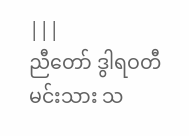|||
ညီတော် ဒွါရဝတီမင်းသား သ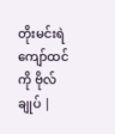တိုးမင်းရဲကျော်ထင်ကို ဗိုလ်ချုပ် |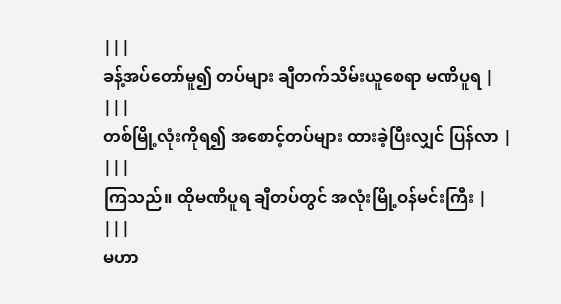|||
ခန့်အပ်တော်မူ၍ တပ်များ ချီတက်သိမ်းယူစေရာ မဏိပူရ |
|||
တစ်မြို့လုံးကိုရ၍ အစောင့်တပ်များ ထားခဲ့ပြီးလျှင် ပြန်လာ |
|||
ကြသည်။ ထိုမဏိပူရ ချီတပ်တွင် အလုံးမြို့ဝန်မင်းကြီး |
|||
မဟာ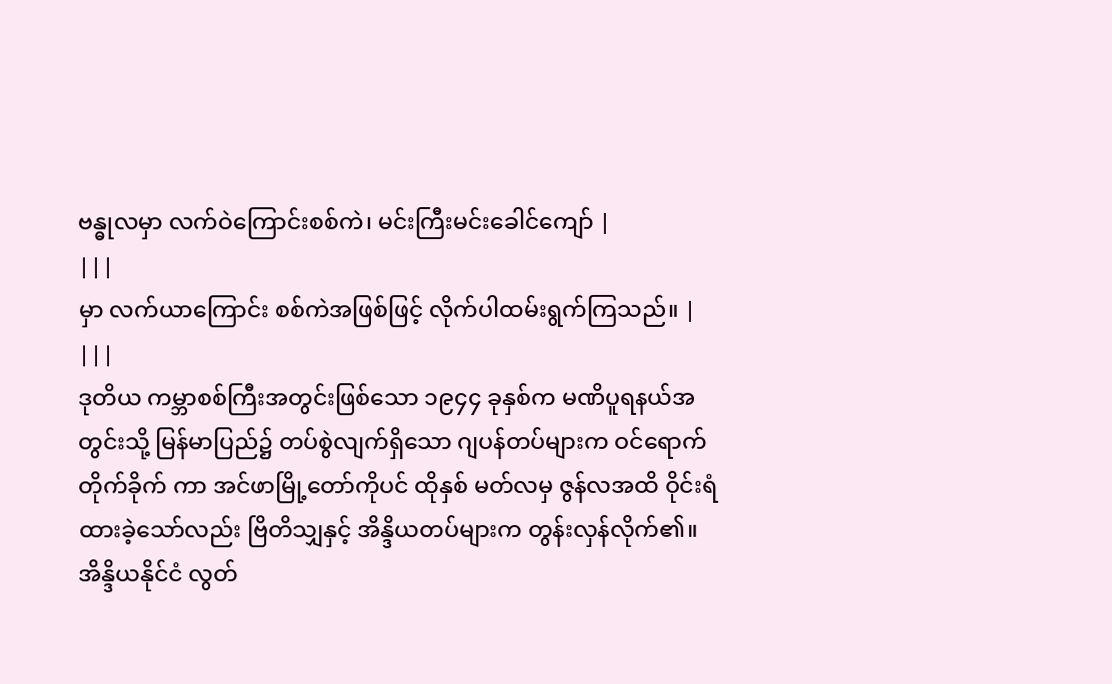ဗန္ဓုလမှာ လက်ဝဲကြောင်းစစ်ကဲ၊ မင်းကြီးမင်းခေါင်ကျော် |
|||
မှာ လက်ယာကြောင်း စစ်ကဲအဖြစ်ဖြင့် လိုက်ပါထမ်းရွက်ကြသည်။ |
|||
ဒုတိယ ကမ္ဘာစစ်ကြီးအတွင်းဖြစ်သော ၁၉၄၄ ခုနှစ်က မဏိပူရနယ်အတွင်းသို့ မြန်မာပြည်၌ တပ်စွဲလျက်ရှိသော ဂျပန်တပ်များက ဝင်ရောက်တိုက်ခိုက် ကာ အင်ဖာမြို့တော်ကိုပင် ထိုနှစ် မတ်လမှ ဇွန်လအထိ ဝိုင်းရံထားခဲ့သော်လည်း ဗြိတိသျှနှင့် အိန္ဒိယတပ်များက တွန်းလှန်လိုက်၏။ အိန္ဒိယနိုင်ငံ လွတ်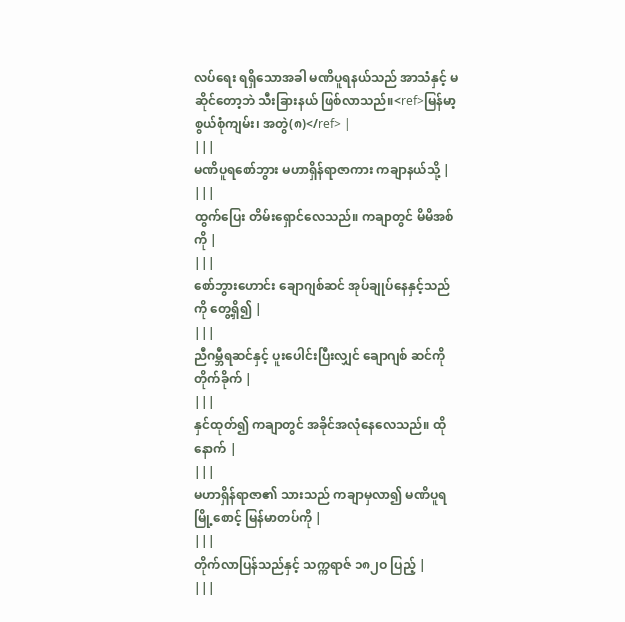လပ်ရေး ရရှိသောအခါ မဏိပူရနယ်သည် အာသံနှင့် မဆိုင်တော့ဘဲ သီးခြားနယ် ဖြစ်လာသည်။<ref>မြန်မာ့စွယ်စုံကျမ်း၊ အတွဲ(၈)</ref> |
|||
မဏိပူရစော်ဘွား မဟာရှိန်ရာဇာကား ကချာနယ်သို့ |
|||
ထွက်ပြေး တိမ်းရှောင်လေသည်။ ကချာတွင် မိမိအစ်ကို |
|||
စော်ဘွားဟောင်း ချောဂျစ်ဆင် အုပ်ချုပ်နေနှင့်သည်ကို တွေ့ရှိ၍ |
|||
ညီဂမ္ဘီရဆင်နှင့် ပူးပေါင်းပြီးလျှင် ချောဂျစ် ဆင်ကို တိုက်ခိုက် |
|||
နှင်ထုတ်၍ ကချာတွင် အခိုင်အလုံနေလေသည်။ ထိုနောက် |
|||
မဟာရှိန်ရာဇာ၏ သားသည် ကချာမှလာ၍ မဏိပူရမြို့စောင့် မြန်မာတပ်ကို |
|||
တိုက်လာပြန်သည်နှင့် သက္ကရာဇ် ၁၈၂ဝ ပြည့် |
|||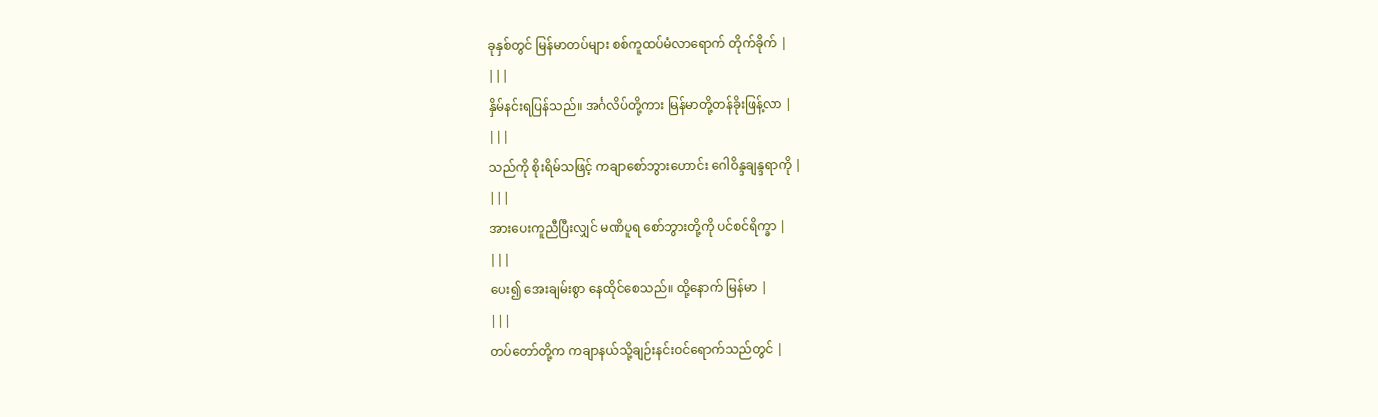ခုနှစ်တွင် မြန်မာတပ်များ စစ်ကူထပ်မံလာရောက် တိုက်ခိုက် |
|||
နှိမ်နင်းရပြန်သည်။ အင်္ဂလိပ်တို့ကား မြန်မာတို့တန်ခိုးဖြန့်လာ |
|||
သည်ကို စိုးရိမ်သဖြင့် ကချာစော်ဘွားဟောင်း ဂေါဝိန္ဒချန္ဒရာကို |
|||
အားပေးကူညီပြီးလျှင် မဏိပူရ စော်ဘွားတို့ကို ပင်စင်ရိက္ခာ |
|||
ပေး၍ အေးချမ်းစွာ နေထိုင်စေသည်။ ထို့နောက် မြန်မာ |
|||
တပ်တော်တို့က ကချာနယ်သို့ချဉ်းနင်းဝင်ရောက်သည်တွင် |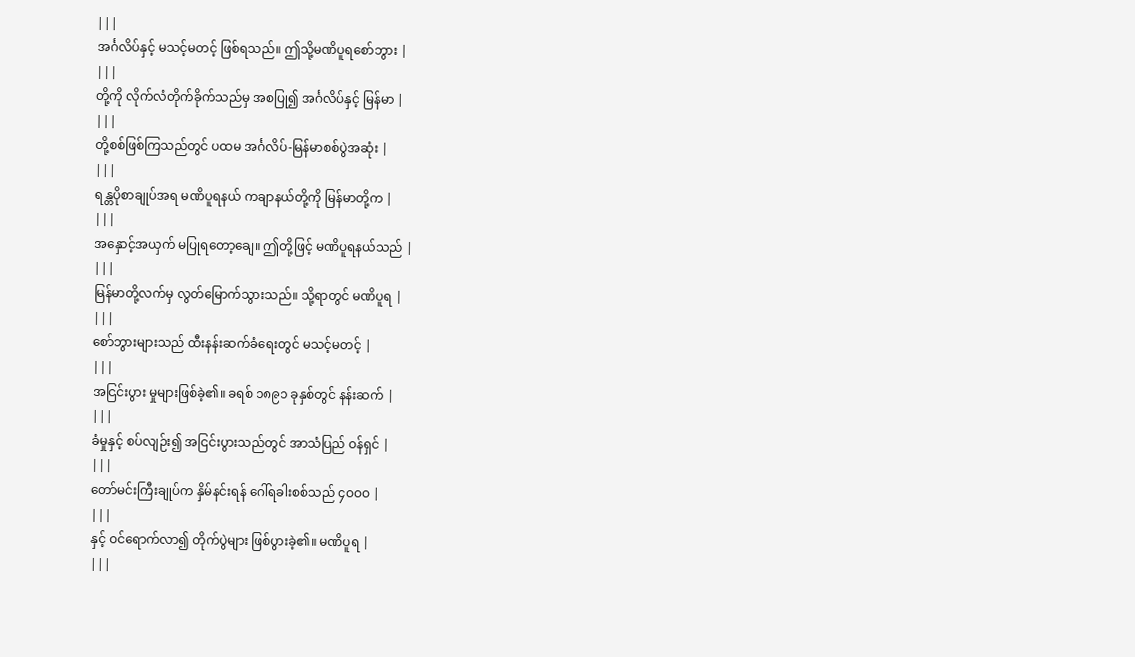|||
အင်္ဂလိပ်နှင့် မသင့်မတင့် ဖြစ်ရသည်။ ဤသို့မဏိပူရစော်ဘွား |
|||
တို့ကို လိုက်လံတိုက်ခိုက်သည်မှ အစပြု၍ အင်္ဂလိပ်နှင့် မြန်မာ |
|||
တို့စစ်ဖြစ်ကြသည်တွင် ပထမ အင်္ဂလိပ်-မြန်မာစစ်ပွဲအဆုံး |
|||
ရန္တပိုစာချုပ်အရ မဏိပူရနယ် ကချာနယ်တို့ကို မြန်မာတို့က |
|||
အနှောင့်အယှက် မပြုရတော့ချေ။ ဤတို့ဖြင့် မဏိပူရနယ်သည် |
|||
မြန်မာတို့လက်မှ လွတ်မြောက်သွားသည်။ သို့ရာတွင် မဏိပူရ |
|||
စော်ဘွားများသည် ထီးနန်းဆက်ခံရေးတွင် မသင့်မတင့် |
|||
အငြင်းပွား မှုများဖြစ်ခဲ့၏။ ခရစ် ၁၈၉၁ ခုနှစ်တွင် နန်းဆက် |
|||
ခံမှုနှင့် စပ်လျဉ်း၍ အငြင်းပွားသည်တွင် အာသံပြည် ဝန်ရှင် |
|||
တော်မင်းကြီးချုပ်က နှိမ်နင်းရန် ဂေါ်ရခါးစစ်သည် ၄ဝဝဝ |
|||
နှင့် ဝင်ရောက်လာ၍ တိုက်ပွဲများ ဖြစ်ပွားခဲ့၏။ မဏိပူရ |
|||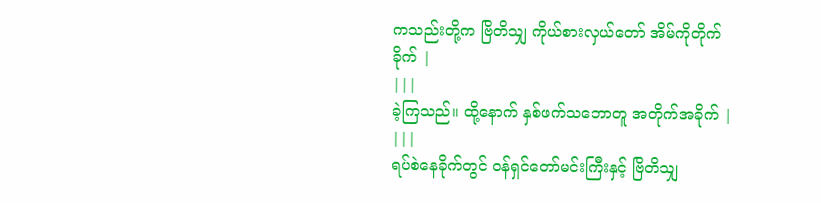ကသည်းတို့က ဗြိတိသျှ ကိုယ်စားလှယ်တော် အိမ်ကိုတိုက်ခိုက် |
|||
ခဲ့ကြသည်။ ထို့နောက် နှစ်ဖက်သဘောတူ အတိုက်အခိုက် |
|||
ရပ်စဲနေခိုက်တွင် ဝန်ရှင်တော်မင်းကြီးနှင့် ဗြိတိသျှ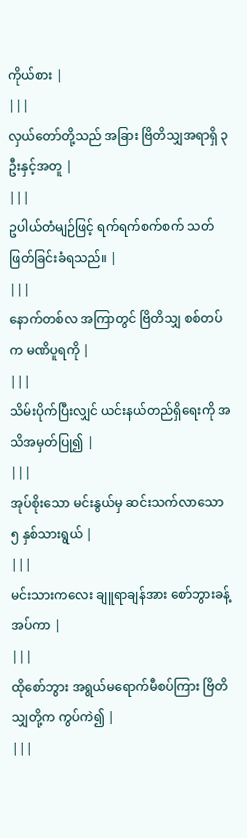ကိုယ်စား |
|||
လှယ်တော်တို့သည် အခြား ဗြိတိသျှအရာရှိ ၃ ဦးနှင့်အတူ |
|||
ဥပါယ်တံမျဉ်ဖြင့် ရက်ရက်စက်စက် သတ်ဖြတ်ခြင်းခံရသည်။ |
|||
နောက်တစ်လ အကြာတွင် ဗြိတိသျှ စစ်တပ်က မဏိပူရကို |
|||
သိမ်းပိုက်ပြီးလျှင် ယင်းနယ်တည်ရှိရေးကို အသိအမှတ်ပြု၍ |
|||
အုပ်စိုးသော မင်းနွယ်မှ ဆင်းသက်လာသော ၅ နှစ်သားရွယ် |
|||
မင်းသားကလေး ချူရာချန်အား စော်ဘွားခန့်အပ်ကာ |
|||
ထိုစော်ဘွား အရွယ်မရောက်မီစပ်ကြား ဗြိတိသျှတို့က ကွပ်ကဲ၍ |
|||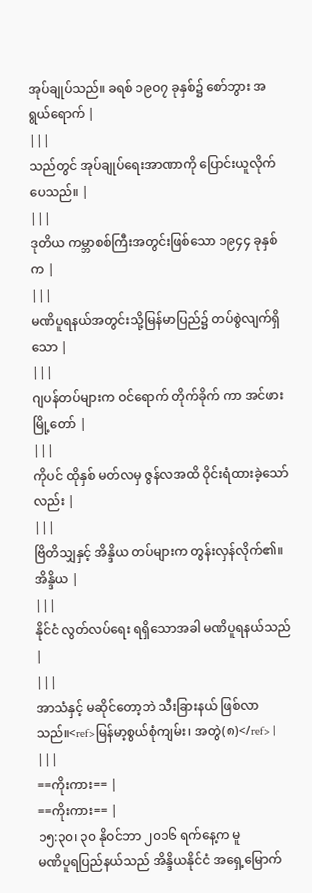အုပ်ချုပ်သည်။ ခရစ် ၁၉ဝ၇ ခုနှစ်၌ စော်ဘွား အရွယ်ရောက် |
|||
သည်တွင် အုပ်ချုပ်ရေးအာဏာကို ပြောင်းယူလိုက်ပေသည်။ |
|||
ဒုတိယ ကမ္ဘာစစ်ကြီးအတွင်းဖြစ်သော ၁၉၄၄ ခုနှစ်က |
|||
မဏိပူရနယ်အတွင်းသို့မြန်မာပြည်၌ တပ်စွဲလျက်ရှိသော |
|||
ဂျပန်တပ်များက ဝင်ရောက် တိုက်ခိုက် ကာ အင်ဖားမြို့တော် |
|||
ကိုပင် ထိုနှစ် မတ်လမှ ဇွန်လအထိ ဝိုင်းရံထားခဲ့သော်လည်း |
|||
ဗြိတိသျှနှင့် အိန္ဒိယ တပ်များက တွန်းလှန်လိုက်၏။ အိန္ဒိယ |
|||
နိုင်ငံ လွတ်လပ်ရေး ရရှိသောအခါ မဏိပူရနယ်သည် |
|||
အာသံနှင့် မဆိုင်တော့ဘဲ သီးခြားနယ် ဖြစ်လာသည်။<ref>မြန်မာ့စွယ်စုံကျမ်း၊ အတွဲ(၈)</ref> |
|||
==ကိုးကား== |
==ကိုးကား== |
၁၅:၃၀၊ ၃၀ နိုဝင်ဘာ ၂၀၁၆ ရက်နေ့က မူ
မဏိပူရပြည်နယ်သည် အိန္ဒိယနိုင်ငံ အရှေ့မြောက်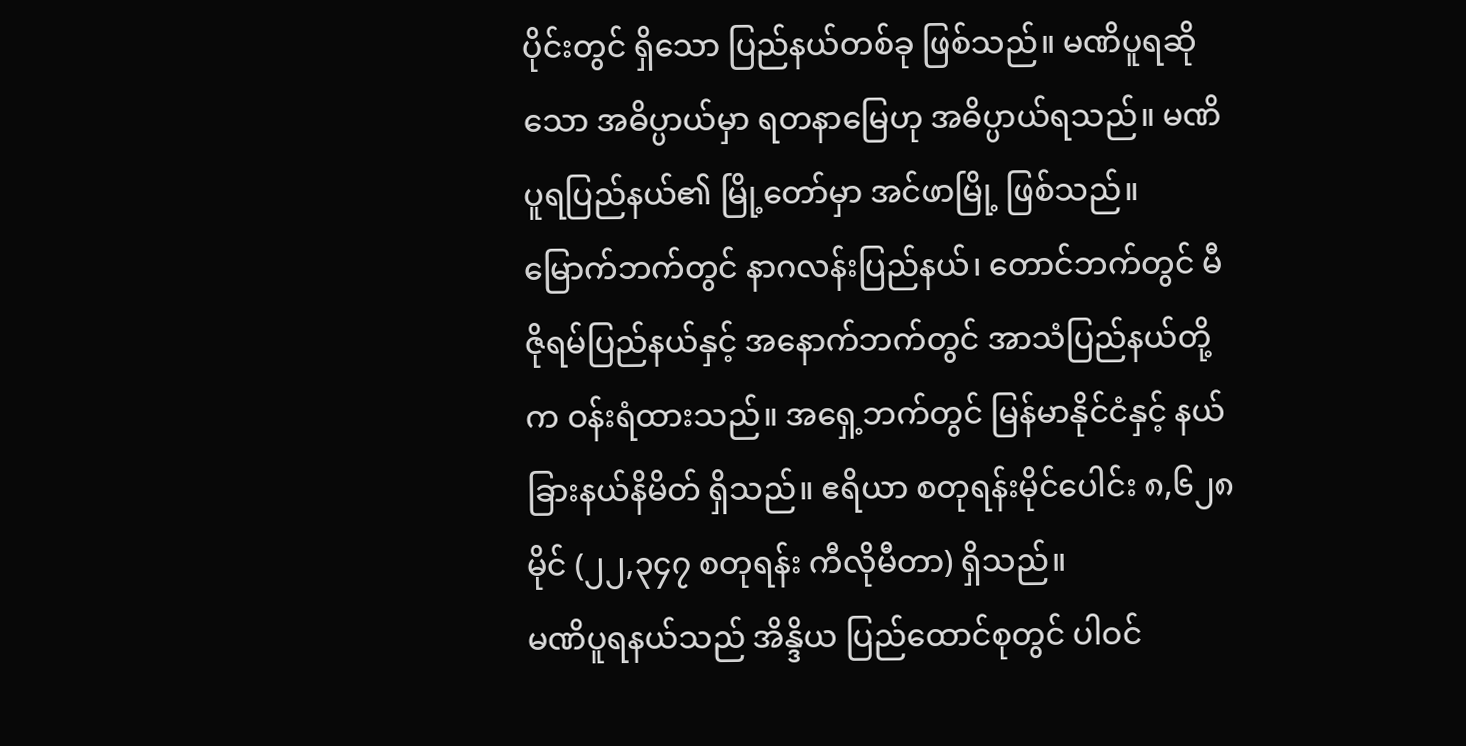ပိုင်းတွင် ရှိသော ပြည်နယ်တစ်ခု ဖြစ်သည်။ မဏိပူရဆိုသော အဓိပ္ပာယ်မှာ ရတနာမြေဟု အဓိပ္ပာယ်ရသည်။ မဏိပူရပြည်နယ်၏ မြို့တော်မှာ အင်ဖာမြို့ ဖြစ်သည်။ မြောက်ဘက်တွင် နာဂလန်းပြည်နယ်၊ တောင်ဘက်တွင် မီဇိုရမ်ပြည်နယ်နှင့် အနောက်ဘက်တွင် အာသံပြည်နယ်တို့က ဝန်းရံထားသည်။ အရှေ့ဘက်တွင် မြန်မာနိုင်ငံနှင့် နယ်ခြားနယ်နိမိတ် ရှိသည်။ ဧရိယာ စတုရန်းမိုင်ပေါင်း ၈,၆၂၈ မိုင် (၂၂,၃၄၇ စတုရန်း ကီလိုမီတာ) ရှိသည်။
မဏိပူရနယ်သည် အိန္ဒိယ ပြည်ထောင်စုတွင် ပါဝင်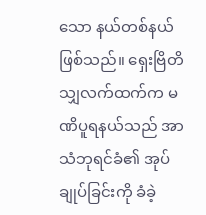သော နယ်တစ်နယ်ဖြစ်သည်။ ရှေးဗြိတိသျှလက်ထက်က မဏိပူရနယ်သည် အာသံဘုရင်ခံ၏ အုပ်ချုပ်ခြင်းကို ခံခဲ့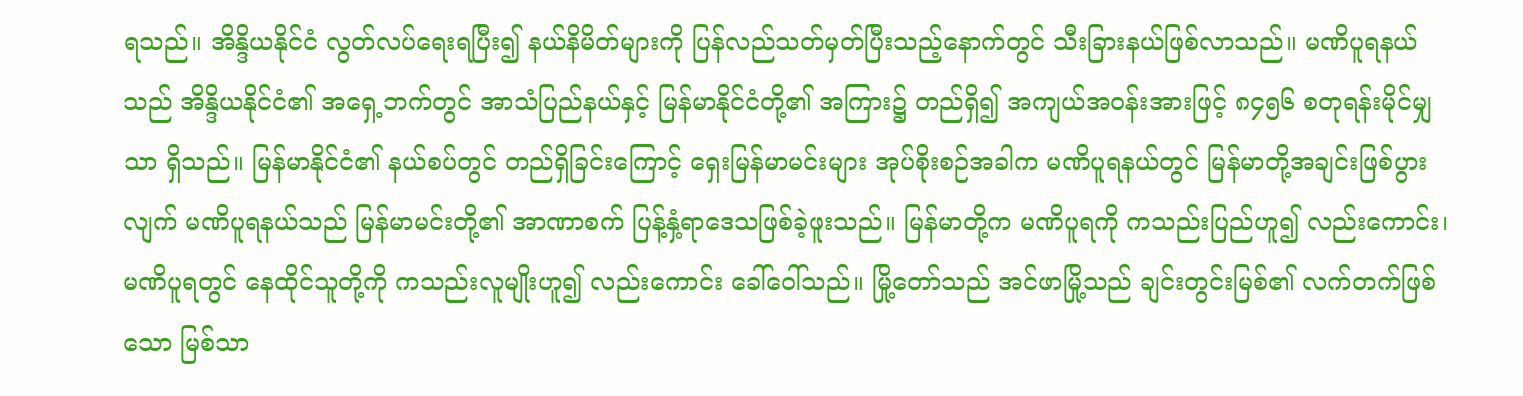ရသည်။ အိန္ဒိယနိုင်ငံ လွတ်လပ်ရေးရပြီး၍ နယ်နိမိတ်များကို ပြန်လည်သတ်မှတ်ပြီးသည့်နောက်တွင် သီးခြားနယ်ဖြစ်လာသည်။ မဏိပူရနယ်သည် အိန္ဒိယနိုင်ငံ၏ အရှေ့ဘက်တွင် အာသံပြည်နယ်နှင့် မြန်မာနိုင်ငံတို့၏ အကြား၌ တည်ရှိ၍ အကျယ်အဝန်းအားဖြင့် ၈၄၅၆ စတုရန်းမိုင်မျှသာ ရှိသည်။ မြန်မာနိုင်ငံ၏ နယ်စပ်တွင် တည်ရှိခြင်းကြောင့် ရှေးမြန်မာမင်းများ အုပ်စိုးစဉ်အခါက မဏိပူရနယ်တွင် မြန်မာတို့အချင်းဖြစ်ပွားလျက် မဏိပူရနယ်သည် မြန်မာမင်းတို့၏ အာဏာစက် ပြန့်နှံ့ရာဒေသဖြစ်ခဲ့ဖူးသည်။ မြန်မာတို့က မဏိပူရကို ကသည်းပြည်ဟူ၍ လည်းကောင်း၊ မဏိပူရတွင် နေထိုင်သူတို့ကို ကသည်းလူမျိုးဟူ၍ လည်းကောင်း ခေါ်ဝေါ်သည်။ မြို့တော်သည် အင်ဖာမြို့သည် ချင်းတွင်းမြစ်၏ လက်တက်ဖြစ်သော မြစ်သာ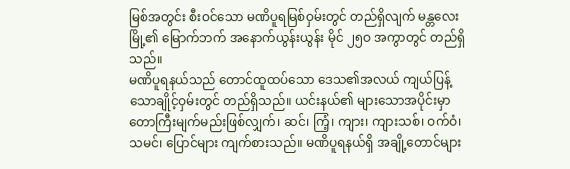မြစ်အတွင်း စီးဝင်သော မဏိပူရမြစ်ဝှမ်းတွင် တည်ရှိလျက် မန္တလေးမြို့၏ မြောက်ဘက် အနောက်ယွန်းယွန်း မိုင် ၂၅ဝ အကွာတွင် တည်ရှိသည်။
မဏိပူရနယ်သည် တောင်ထူထပ်သော ဒေသ၏အလယ် ကျယ်ပြန့်သောချိုင့်ဝှမ်းတွင် တည်ရှိသည်။ ယင်းနယ်၏ များသောအပိုင်းမှာ တောကြီးမျက်မည်းဖြစ်လျှက်၊ ဆင်၊ ကြံ့၊ ကျား၊ ကျားသစ်၊ ဝက်ဝံ၊ သမင်၊ ပြောင်များ ကျက်စားသည်။ မဏိပူရနယ်ရှိ အချို့တောင်များ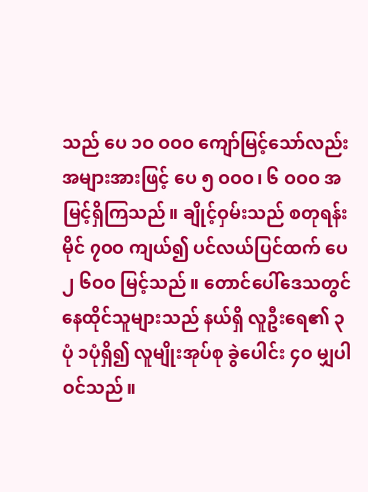သည် ပေ ၁ဝ ဝဝဝ ကျော်မြင့်သော်လည်း အများအားဖြင့် ပေ ၅ ဝဝဝ၊ ၆ ဝဝဝ အမြင့်ရှိကြသည်။ ချိုင့်ဝှမ်းသည် စတုရန်းမိုင် ၇ဝဝ ကျယ်၍ ပင်လယ်ပြင်ထက် ပေ၂ ၆ဝဝ မြင့်သည်။ တောင်ပေါ်ဒေသတွင် နေထိုင်သူများသည် နယ်ရှိ လူဦးရေ၏ ၃ပုံ ၁ပုံရှိ၍ လူမျိုးအုပ်စု ခွဲပေါင်း ၄ဝ မျှပါဝင်သည်။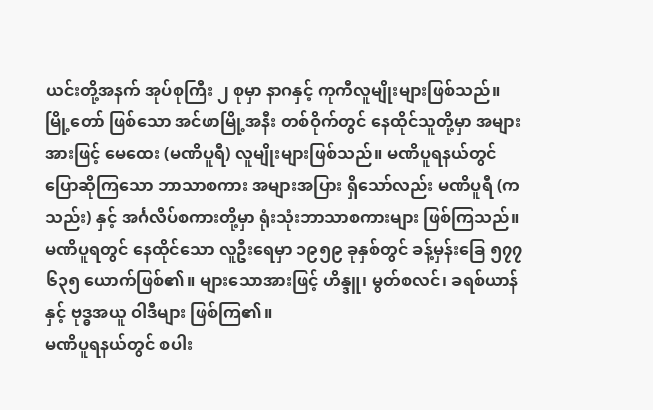ယင်းတို့အနက် အုပ်စုကြီး ၂ စုမှာ နာဂနှင့် ကုကီလူမျိုးများဖြစ်သည်။
မြို့တော် ဖြစ်သော အင်ဖာမြို့အနီး တစ်ဝိုက်တွင် နေထိုင်သူတို့မှာ အများအားဖြင့် မေထေး (မဏိပူရီ) လူမျိုးများဖြစ်သည်။ မဏိပူရနယ်တွင် ပြောဆိုကြသော ဘာသာစကား အများအပြား ရှိသော်လည်း မဏိပူရီ (ကသည်း) နှင့် အင်္ဂလိပ်စကားတို့မှာ ရုံးသုံးဘာသာစကားများ ဖြစ်ကြသည်။ မဏိပူရတွင် နေထိုင်သော လူဦးရေမှာ ၁၉၅၉ ခုနှစ်တွင် ခန့်မှန်းခြေ ၅၇၇ ၆၃၅ ယောက်ဖြစ်၏။ များသောအားဖြင့် ဟိန္ဒူ၊ မွတ်စလင်၊ ခရစ်ယာန်နှင့် ဗုဒ္ဓအယူ ဝါဒီများ ဖြစ်ကြ၏။
မဏိပူရနယ်တွင် စပါး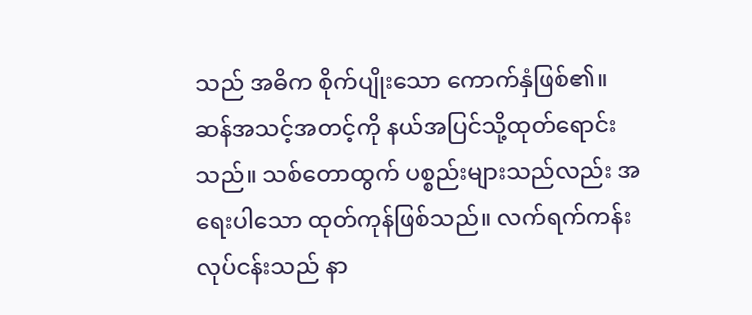သည် အဓိက စိုက်ပျိုးသော ကောက်နှံဖြစ်၏။ ဆန်အသင့်အတင့်ကို နယ်အပြင်သို့ထုတ်ရောင်းသည်။ သစ်တောထွက် ပစ္စည်းများသည်လည်း အရေးပါသော ထုတ်ကုန်ဖြစ်သည်။ လက်ရက်ကန်း လုပ်ငန်းသည် နာ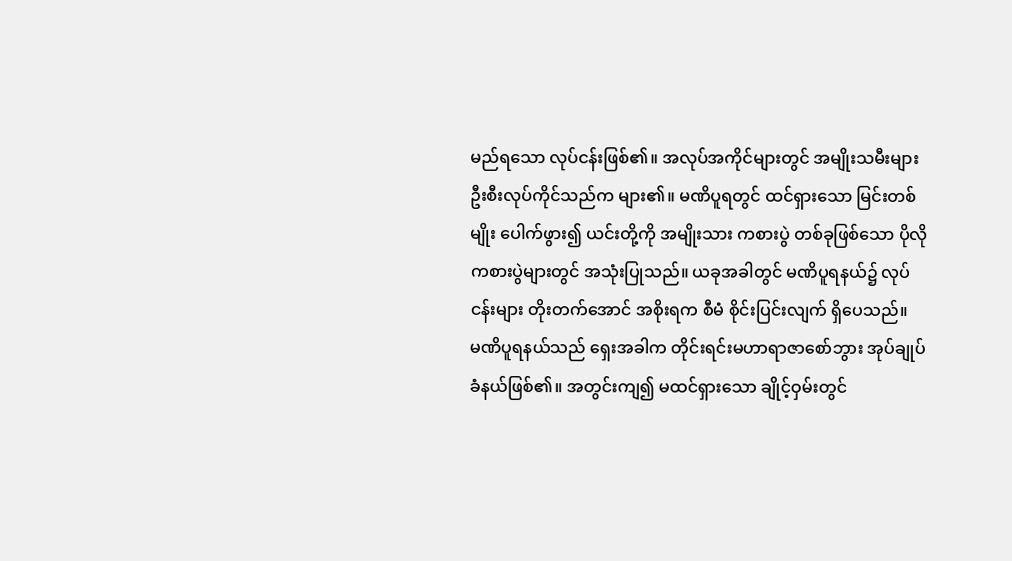မည်ရသော လုပ်ငန်းဖြစ်၏။ အလုပ်အကိုင်များတွင် အမျိုးသမီးများ ဦးစီးလုပ်ကိုင်သည်က များ၏။ မဏိပူရတွင် ထင်ရှားသော မြင်းတစ်မျိုး ပေါက်ဖွား၍ ယင်းတို့ကို အမျိုးသား ကစားပွဲ တစ်ခုဖြစ်သော ပိုလိုကစားပွဲများတွင် အသုံးပြုသည်။ ယခုအခါတွင် မဏိပူရနယ်၌ လုပ်ငန်းများ တိုးတက်အောင် အစိုးရက စီမံ စိုင်းပြင်းလျက် ရှိပေသည်။
မဏိပူရနယ်သည် ရှေးအခါက တိုင်းရင်းမဟာရာဇာစော်ဘွား အုပ်ချုပ်ခံနယ်ဖြစ်၏။ အတွင်းကျ၍ မထင်ရှားသော ချိုင့်ဝှမ်းတွင်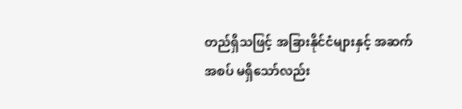တည်ရှိသဖြင့် အခြားနိုင်ငံများနှင့် အဆက်အစပ် မရှိသော်လည်း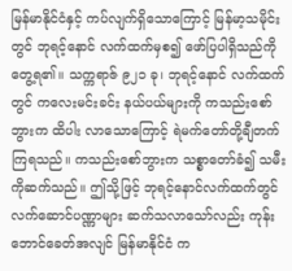မြန်မာနိုင်ငံနှင့် ကပ်လျက်ရှိသောကြောင့် မြန်မာ့သမိုင်းတွင် ဘုရင့်နောင် လက်ထက်မှစ၍ ဖော်ပြပါရှိသည်ကို တွေ့ရ၏။ သက္ကရာဇ် ၉၂၁ ခု၊ ဘုရင့်နောင် လက်ထက်တွင် ကလေးမင်းခင်း နယ်ပယ်များကို ကသည်းစော်ဘွားက ထိပါး လာသောကြောင့် ရဲမက်တော်တို့ချီတက်ကြရသည်။ ကသည်းစော်ဘွားက သစ္စာတော်ခံ၍ သမီးကိုဆက်သည်။ ဤသို့ဖြင့် ဘုရင့်နောင်လက်ထက်တွင်လက်ဆောင်ပဏ္ဏာများ ဆက်သလာသော်လည်း ကုန်းဘောင်ခေတ်အလျင် မြန်မာနိုင်ငံ က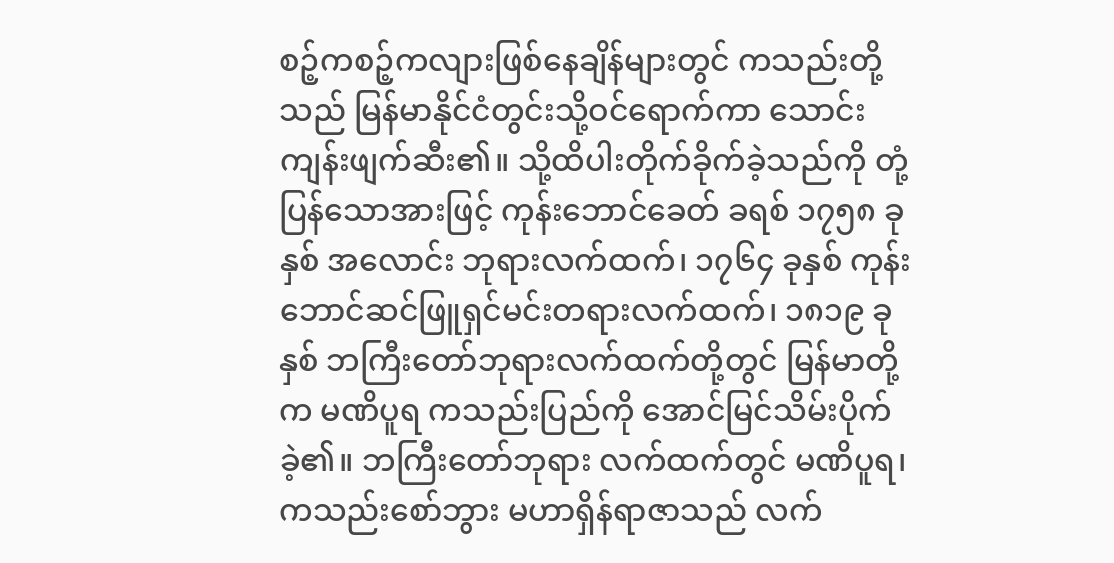စဉ့်ကစဉ့်ကလျားဖြစ်နေချိန်များတွင် ကသည်းတို့သည် မြန်မာနိုင်ငံတွင်းသို့ဝင်ရောက်ကာ သောင်းကျန်းဖျက်ဆီး၏။ သို့ထိပါးတိုက်ခိုက်ခဲ့သည်ကို တုံ့ပြန်သောအားဖြင့် ကုန်းဘောင်ခေတ် ခရစ် ၁၇၅၈ ခုနှစ် အလောင်း ဘုရားလက်ထက်၊ ၁၇၆၄ ခုနှစ် ကုန်းဘောင်ဆင်ဖြူရှင်မင်းတရားလက်ထက်၊ ၁၈၁၉ ခုနှစ် ဘကြီးတော်ဘုရားလက်ထက်တို့တွင် မြန်မာတို့က မဏိပူရ ကသည်းပြည်ကို အောင်မြင်သိမ်းပိုက်ခဲ့၏။ ဘကြီးတော်ဘုရား လက်ထက်တွင် မဏိပူရ၊ ကသည်းစော်ဘွား မဟာရှိန်ရာဇာသည် လက်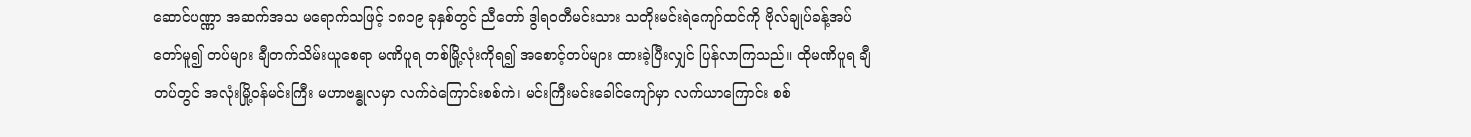ဆောင်ပဏ္ဏာ အဆက်အသ မရောက်သဖြင့် ၁၈၁၉ ခုနှစ်တွင် ညီတော် ဒွါရဝတီမင်းသား သတိုးမင်းရဲကျော်ထင်ကို ဗိုလ်ချုပ်ခန့်အပ်တော်မူ၍ တပ်များ ချီတက်သိမ်းယူစေရာ မဏိပူရ တစ်မြို့လုံးကိုရ၍ အစောင့်တပ်များ ထားခဲ့ပြီးလျှင် ပြန်လာကြသည်။ ထိုမဏိပူရ ချီတပ်တွင် အလုံးမြို့ဝန်မင်းကြီး မဟာဗန္ဓုလမှာ လက်ဝဲကြောင်းစစ်ကဲ၊ မင်းကြီးမင်းခေါင်ကျော်မှာ လက်ယာကြောင်း စစ်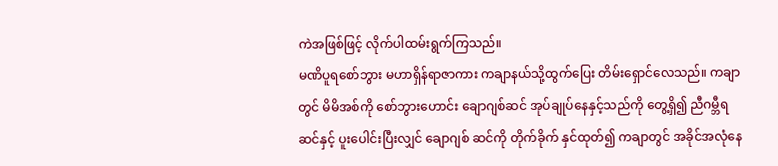ကဲအဖြစ်ဖြင့် လိုက်ပါထမ်းရွက်ကြသည်။
မဏိပူရစော်ဘွား မဟာရှိန်ရာဇာကား ကချာနယ်သို့ထွက်ပြေး တိမ်းရှောင်လေသည်။ ကချာတွင် မိမိအစ်ကို စော်ဘွားဟောင်း ချောဂျစ်ဆင် အုပ်ချုပ်နေနှင့်သည်ကို တွေ့ရှိ၍ ညီဂမ္ဘီရဆင်နှင့် ပူးပေါင်းပြီးလျှင် ချောဂျစ် ဆင်ကို တိုက်ခိုက် နှင်ထုတ်၍ ကချာတွင် အခိုင်အလုံနေ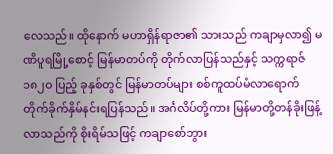လေသည်။ ထိုနောက် မဟာရှိန်ရာဇာ၏ သားသည် ကချာမှလာ၍ မဏိပူရမြို့စောင့် မြန်မာတပ်ကို တိုက်လာပြန်သည်နှင့် သက္ကရာဇ် ၁၈၂ဝ ပြည့် ခုနှစ်တွင် မြန်မာတပ်များ စစ်ကူထပ်မံလာရောက် တိုက်ခိုက်နှိမ်နင်းရပြန်သည်။ အင်္ဂလိပ်တို့ကား မြန်မာတို့တန်ခိုးဖြန့်လာသည်ကို စိုးရိမ်သဖြင့် ကချာစော်ဘွား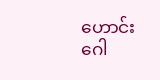ဟောင်း ဂေါ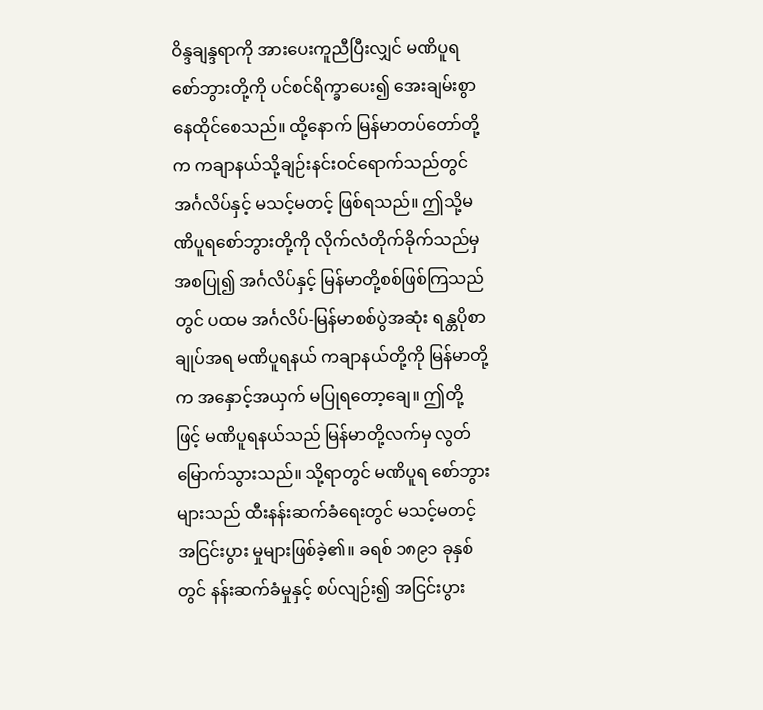ဝိန္ဒချန္ဒရာကို အားပေးကူညီပြီးလျှင် မဏိပူရ စော်ဘွားတို့ကို ပင်စင်ရိက္ခာပေး၍ အေးချမ်းစွာ နေထိုင်စေသည်။ ထို့နောက် မြန်မာတပ်တော်တို့က ကချာနယ်သို့ချဉ်းနင်းဝင်ရောက်သည်တွင် အင်္ဂလိပ်နှင့် မသင့်မတင့် ဖြစ်ရသည်။ ဤသို့မဏိပူရစော်ဘွားတို့ကို လိုက်လံတိုက်ခိုက်သည်မှ အစပြု၍ အင်္ဂလိပ်နှင့် မြန်မာတို့စစ်ဖြစ်ကြသည်တွင် ပထမ အင်္ဂလိပ်-မြန်မာစစ်ပွဲအဆုံး ရန္တပိုစာချုပ်အရ မဏိပူရနယ် ကချာနယ်တို့ကို မြန်မာတို့က အနှောင့်အယှက် မပြုရတော့ချေ။ ဤတို့ဖြင့် မဏိပူရနယ်သည် မြန်မာတို့လက်မှ လွတ်မြောက်သွားသည်။ သို့ရာတွင် မဏိပူရ စော်ဘွားများသည် ထီးနန်းဆက်ခံရေးတွင် မသင့်မတင့် အငြင်းပွား မှုများဖြစ်ခဲ့၏။ ခရစ် ၁၈၉၁ ခုနှစ်တွင် နန်းဆက်ခံမှုနှင့် စပ်လျဉ်း၍ အငြင်းပွား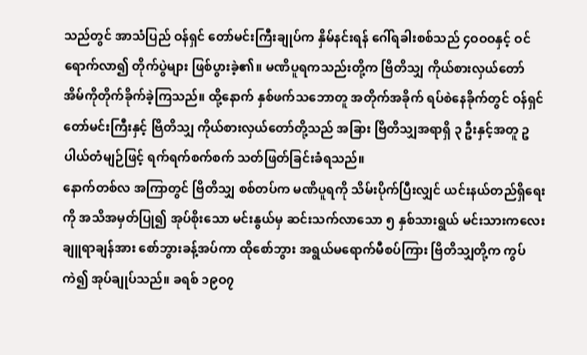သည်တွင် အာသံပြည် ဝန်ရှင် တော်မင်းကြီးချုပ်က နှိမ်နင်းရန် ဂေါ်ရခါးစစ်သည် ၄ဝဝဝနှင့် ဝင်ရောက်လာ၍ တိုက်ပွဲများ ဖြစ်ပွားခဲ့၏။ မဏိပူရကသည်းတို့က ဗြိတိသျှ ကိုယ်စားလှယ်တော် အိမ်ကိုတိုက်ခိုက်ခဲ့ကြသည်။ ထို့နောက် နှစ်ဖက်သဘောတူ အတိုက်အခိုက် ရပ်စဲနေခိုက်တွင် ဝန်ရှင်တော်မင်းကြီးနှင့် ဗြိတိသျှ ကိုယ်စားလှယ်တော်တို့သည် အခြား ဗြိတိသျှအရာရှိ ၃ ဦးနှင့်အတူ ဥပါယ်တံမျဉ်ဖြင့် ရက်ရက်စက်စက် သတ်ဖြတ်ခြင်းခံရသည်။
နောက်တစ်လ အကြာတွင် ဗြိတိသျှ စစ်တပ်က မဏိပူရကို သိမ်းပိုက်ပြီးလျှင် ယင်းနယ်တည်ရှိရေးကို အသိအမှတ်ပြု၍ အုပ်စိုးသော မင်းနွယ်မှ ဆင်းသက်လာသော ၅ နှစ်သားရွယ် မင်းသားကလေး ချူရာချန်အား စော်ဘွားခန့်အပ်ကာ ထိုစော်ဘွား အရွယ်မရောက်မီစပ်ကြား ဗြိတိသျှတို့က ကွပ်ကဲ၍ အုပ်ချုပ်သည်။ ခရစ် ၁၉ဝ၇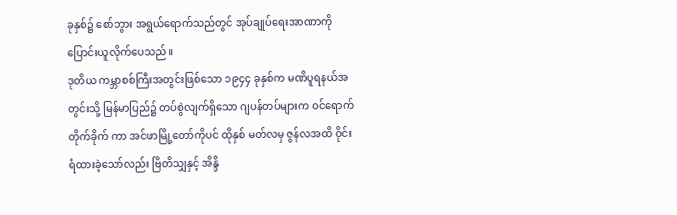ခုနှစ်၌ စော်ဘွား အရွယ်ရောက်သည်တွင် အုပ်ချုပ်ရေးအာဏာကို ပြောင်းယူလိုက်ပေသည်။
ဒုတိယ ကမ္ဘာစစ်ကြီးအတွင်းဖြစ်သော ၁၉၄၄ ခုနှစ်က မဏိပူရနယ်အတွင်းသို့ မြန်မာပြည်၌ တပ်စွဲလျက်ရှိသော ဂျပန်တပ်များက ဝင်ရောက်တိုက်ခိုက် ကာ အင်ဖာမြို့တော်ကိုပင် ထိုနှစ် မတ်လမှ ဇွန်လအထိ ဝိုင်းရံထားခဲ့သော်လည်း ဗြိတိသျှနှင့် အိန္ဒိ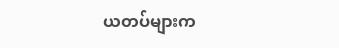ယတပ်များက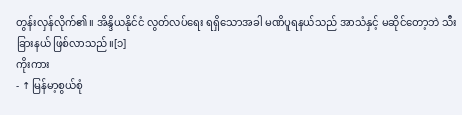တွန်းလှန်လိုက်၏။ အိန္ဒိယနိုင်ငံ လွတ်လပ်ရေး ရရှိသောအခါ မဏိပူရနယ်သည် အာသံနှင့် မဆိုင်တော့ဘဲ သီးခြားနယ် ဖြစ်လာသည်။[၁]
ကိုးကား
- ↑ မြန်မာ့စွယ်စုံ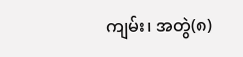ကျမ်း၊ အတွဲ(၈)